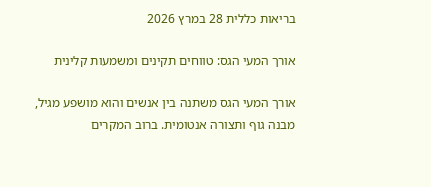בריאות כללית 28 במרץ 2026

אורך המעי הגס: טווחים תקינים ומשמעות קלינית

אורך המעי הגס משתנה בין אנשים והוא מושפע מגיל, מבנה גוף ותצורה אנטומית. ברוב המקרים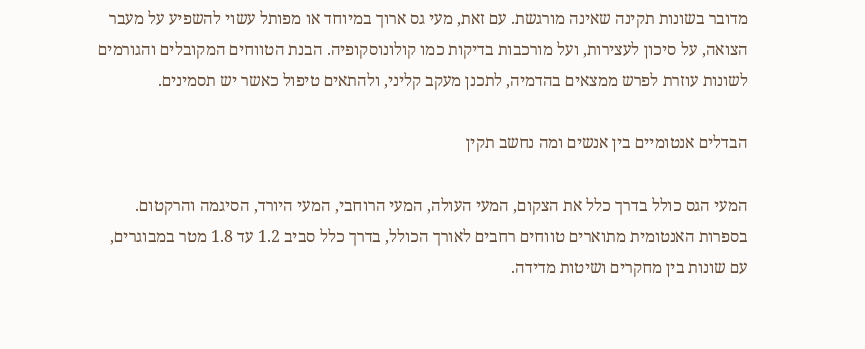מדובר בשונות תקינה שאינה מורגשת. עם זאת, מעי גס ארוך במיוחד או מפותל עשוי להשפיע על מעבר הצואה, על סיכון לעצירות, ועל מורכבות בדיקות כמו קולונוסקופיה. הבנת הטווחים המקובלים והגורמים לשונות עוזרת לפרש ממצאים בהדמיה, לתכנן מעקב קליני, ולהתאים טיפול כאשר יש תסמינים.

הבדלים אנטומיים בין אנשים ומה נחשב תקין

המעי הגס כולל בדרך כלל את הצקום, המעי העולה, המעי הרוחבי, המעי היורד, הסיגמה והרקטום. בספרות האנטומית מתוארים טווחים רחבים לאורך הכולל, בדרך כלל סביב 1.2 עד 1.8 מטר במבוגרים, עם שונות בין מחקרים ושיטות מדידה.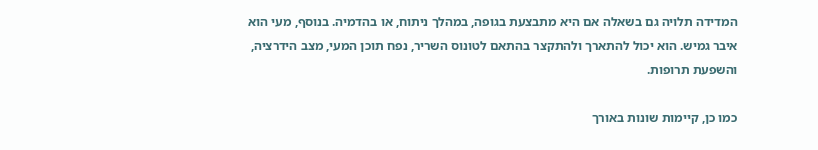המדידה תלויה גם בשאלה אם היא מתבצעת בגופה, במהלך ניתוח, או בהדמיה. בנוסף, מעי הוא איבר גמיש. הוא יכול להתארך ולהתקצר בהתאם לטונוס השריר, נפח תוכן המעי, מצב הידרציה, והשפעת תרופות.

כמו כן, קיימות שונות באורך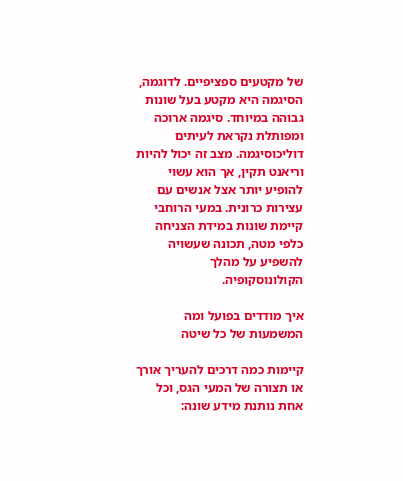של מקטעים ספציפיים. לדוגמה, הסיגמה היא מקטע בעל שונות גבוהה במיוחד. סיגמה ארוכה ומפותלת נקראת לעיתים דוליכוסיגמה. מצב זה יכול להיות וריאנט תקין, אך הוא עשוי להופיע יותר אצל אנשים עם עצירות כרונית. במעי הרוחבי קיימת שונות במידת הצניחה כלפי מטה, תכונה שעשויה להשפיע על מהלך הקולונוסקופיה.

איך מודדים בפועל ומה המשמעות של כל שיטה

קיימות כמה דרכים להעריך אורך או תצורה של המעי הגס, וכל אחת נותנת מידע שונה: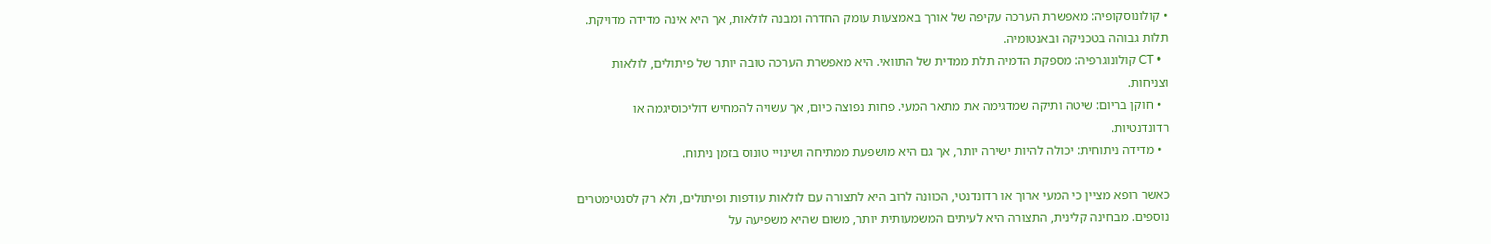• קולונוסקופיה: מאפשרת הערכה עקיפה של אורך באמצעות עומק החדרה ומבנה לולאות, אך היא אינה מדידה מדויקת. תלות גבוהה בטכניקה ובאנטומיה.
  • CT קולונוגרפיה: מספקת הדמיה תלת ממדית של התוואי. היא מאפשרת הערכה טובה יותר של פיתולים, לולאות וצניחות.
  • חוקן בריום: שיטה ותיקה שמדגימה את מתאר המעי. פחות נפוצה כיום, אך עשויה להמחיש דוליכוסיגמה או רדונדנטיות.
  • מדידה ניתוחית: יכולה להיות ישירה יותר, אך גם היא מושפעת ממתיחה ושינויי טונוס בזמן ניתוח.

כאשר רופא מציין כי המעי ארוך או רדונדנטי, הכוונה לרוב היא לתצורה עם לולאות עודפות ופיתולים, ולא רק לסנטימטרים נוספים. מבחינה קלינית, התצורה היא לעיתים המשמעותית יותר, משום שהיא משפיעה על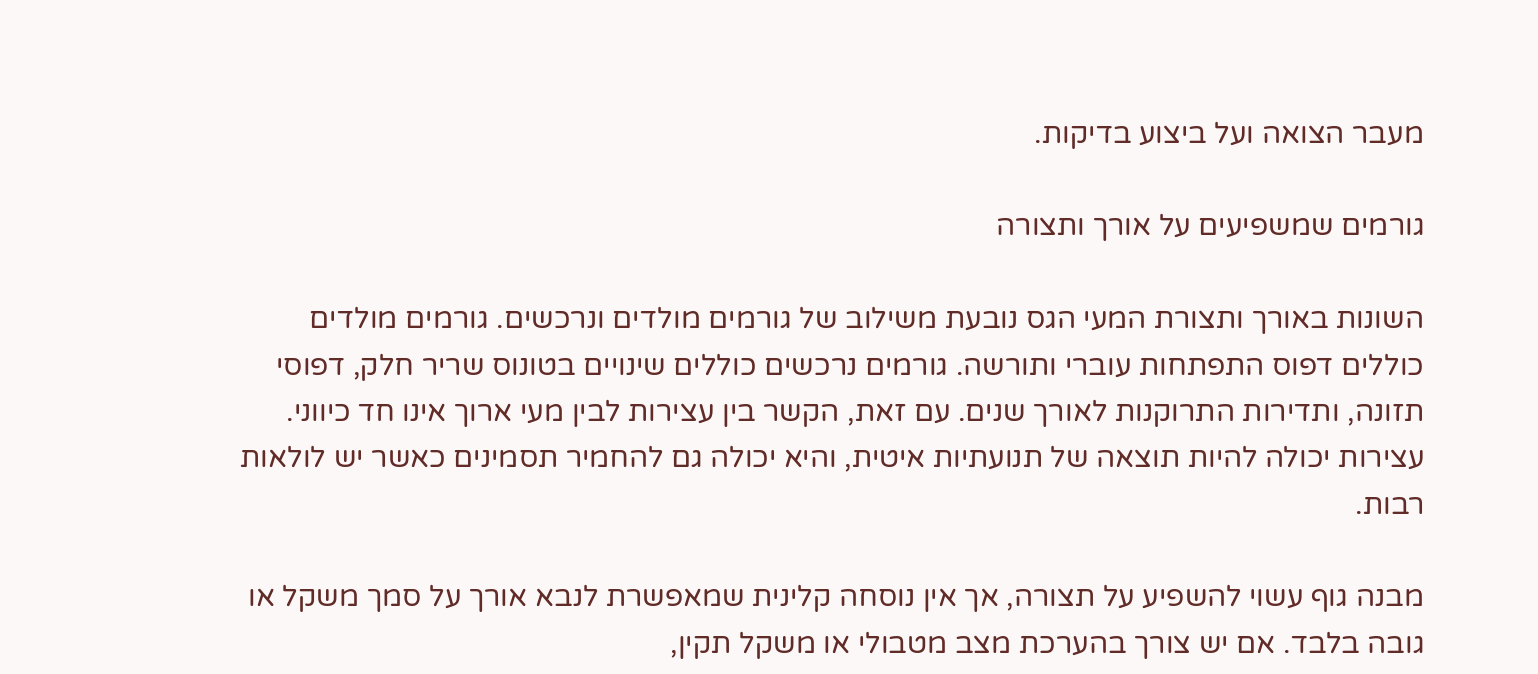מעבר הצואה ועל ביצוע בדיקות.

גורמים שמשפיעים על אורך ותצורה

השונות באורך ותצורת המעי הגס נובעת משילוב של גורמים מולדים ונרכשים. גורמים מולדים כוללים דפוס התפתחות עוברי ותורשה. גורמים נרכשים כוללים שינויים בטונוס שריר חלק, דפוסי תזונה, ותדירות התרוקנות לאורך שנים. עם זאת, הקשר בין עצירות לבין מעי ארוך אינו חד כיווני. עצירות יכולה להיות תוצאה של תנועתיות איטית, והיא יכולה גם להחמיר תסמינים כאשר יש לולאות רבות.

מבנה גוף עשוי להשפיע על תצורה, אך אין נוסחה קלינית שמאפשרת לנבא אורך על סמך משקל או גובה בלבד. אם יש צורך בהערכת מצב מטבולי או משקל תקין,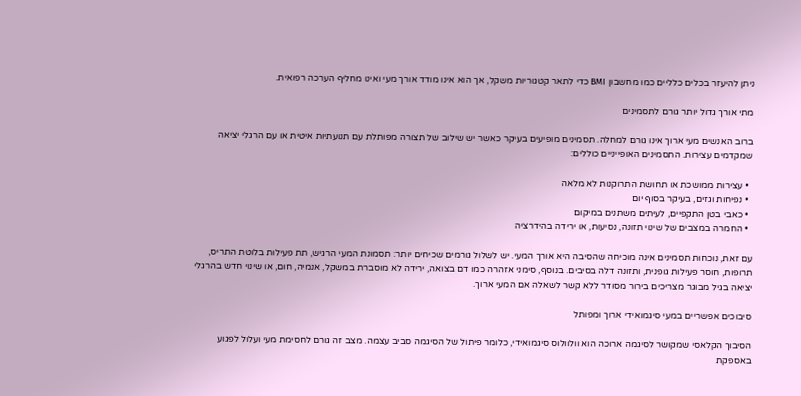ניתן להיעזר בכלים כלליים כמו מחשבון BMI כדי לתאר קטגוריות משקל, אך הוא אינו מודד אורך מעי ואינו מחליף הערכה רפואית.

מתי אורך גדול יותר גורם לתסמינים

ברוב האנשים מעי ארוך אינו גורם למחלה. תסמינים מופיעים בעיקר כאשר יש שילוב של תצורה מפותלת עם תנועתיות איטית או עם הרגלי יציאה שמקדמים עצירות. התסמינים האופייניים כוללים:

  • עצירות ממושכת או תחושת התרוקנות לא מלאה
  • נפיחות וגזים, בעיקר בסוף יום
  • כאבי בטן התקפיים, לעיתים משתנים במיקום
  • החמרה במצבים של שינוי תזונה, נסיעות, או ירידה בהידרציה

עם זאת, נוכחות תסמינים אינה מוכיחה שהסיבה היא אורך המעי. יש לשלול גורמים שכיחים יותר: תסמונת המעי הרגיש, תת פעילות בלוטת התריס, תרופות, חוסר פעילות גופנית, ותזונה דלה בסיבים. בנוסף, סימני אזהרה כמו דם בצואה, ירידה לא מוסברת במשקל, אנמיה, חום, או שינוי חדש בהרגלי יציאה בגיל מבוגר מצריכים בירור מסודר ללא קשר לשאלה אם המעי ארוך.

סיבוכים אפשריים במעי סיגמואידי ארוך ומפותל

הסיבוך הקלאסי שמקושר לסיגמה ארוכה הוא וולוולוס סיגמואידי, כלומר פיתול של הסיגמה סביב עצמה. מצב זה גורם לחסימת מעי ועלול לפגוע באספקת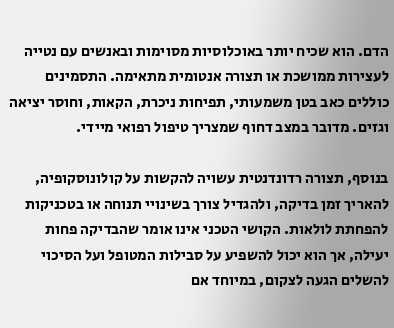הדם. הוא שכיח יותר באוכלוסיות מסוימות ובאנשים עם נטייה לעצירות ממושכת או תצורה אנטומית מתאימה. התסמינים כוללים כאב בטן משמעותי, תפיחות ניכרת, הקאות, וחוסר יציאה וגזים. מדובר במצב דחוף שמצריך טיפול רפואי מיידי.

בנוסף, תצורה רדונדנטית עשויה להקשות על קולונוסקופיה, להאריך זמן בדיקה, ולהגדיל צורך בשינויי תנוחה או בטכניקות להפחתת לולאות. הקושי הטכני אינו אומר שהבדיקה פחות יעילה, אך הוא יכול להשפיע על סבילות המטופל ועל הסיכוי להשלים הגעה לצקום, במיוחד אם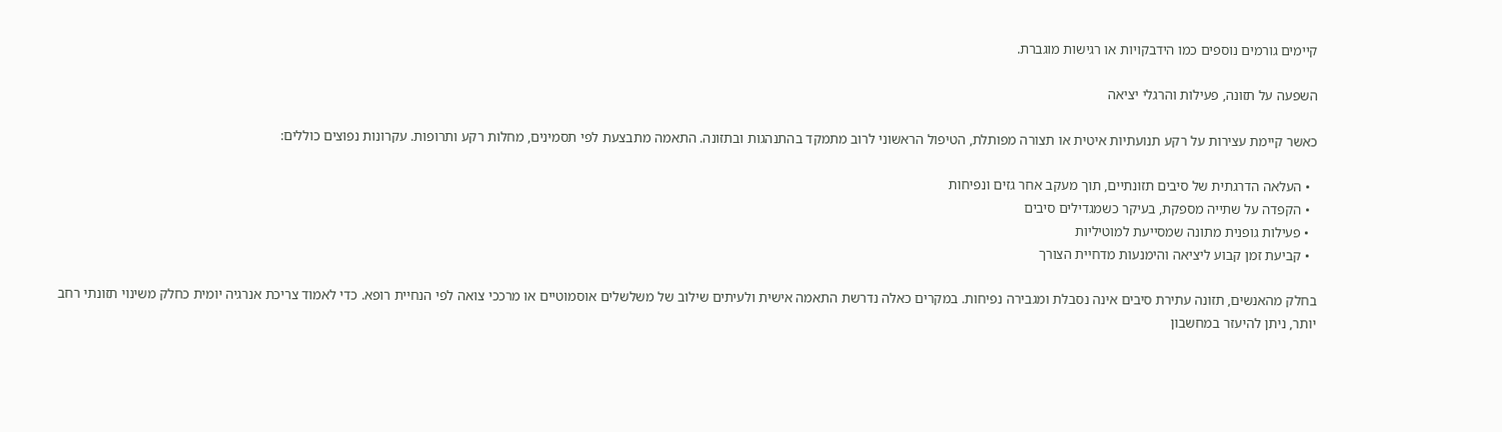קיימים גורמים נוספים כמו הידבקויות או רגישות מוגברת.

השפעה על תזונה, פעילות והרגלי יציאה

כאשר קיימת עצירות על רקע תנועתיות איטית או תצורה מפותלת, הטיפול הראשוני לרוב מתמקד בהתנהגות ובתזונה. התאמה מתבצעת לפי תסמינים, מחלות רקע ותרופות. עקרונות נפוצים כוללים:

  • העלאה הדרגתית של סיבים תזונתיים, תוך מעקב אחר גזים ונפיחות
  • הקפדה על שתייה מספקת, בעיקר כשמגדילים סיבים
  • פעילות גופנית מתונה שמסייעת למוטיליות
  • קביעת זמן קבוע ליציאה והימנעות מדחיית הצורך

בחלק מהאנשים, תזונה עתירת סיבים אינה נסבלת ומגבירה נפיחות. במקרים כאלה נדרשת התאמה אישית ולעיתים שילוב של משלשלים אוסמוטיים או מרככי צואה לפי הנחיית רופא. כדי לאמוד צריכת אנרגיה יומית כחלק משינוי תזונתי רחב יותר, ניתן להיעזר במחשבון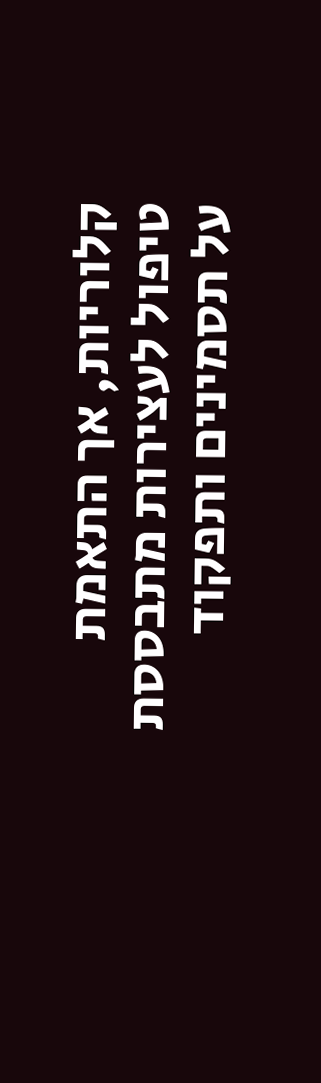קלוריות, אך התאמת טיפול לעצירות מתבססת על תסמינים ותפקוד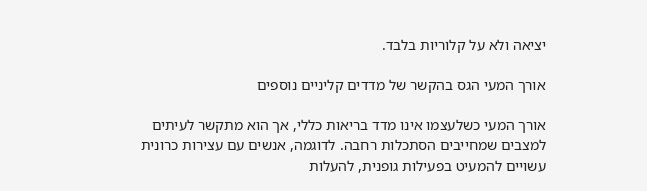יציאה ולא על קלוריות בלבד.

אורך המעי הגס בהקשר של מדדים קליניים נוספים

אורך המעי כשלעצמו אינו מדד בריאות כללי, אך הוא מתקשר לעיתים למצבים שמחייבים הסתכלות רחבה. לדוגמה, אנשים עם עצירות כרונית עשויים להמעיט בפעילות גופנית, להעלות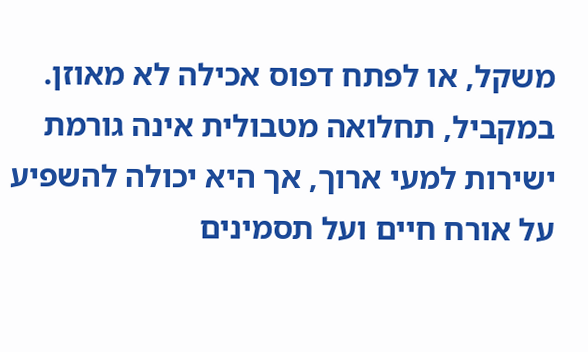משקל, או לפתח דפוס אכילה לא מאוזן. במקביל, תחלואה מטבולית אינה גורמת ישירות למעי ארוך, אך היא יכולה להשפיע על אורח חיים ועל תסמינים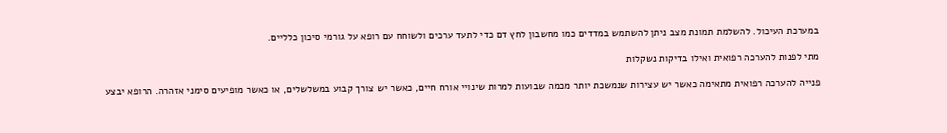במערכת העיכול. להשלמת תמונת מצב ניתן להשתמש במדדים כמו מחשבון לחץ דם כדי לתעד ערכים ולשוחח עם רופא על גורמי סיכון כלליים.

מתי לפנות להערכה רפואית ואילו בדיקות נשקלות

פנייה להערכה רפואית מתאימה כאשר יש עצירות שנמשכת יותר מכמה שבועות למרות שינויי אורח חיים, כאשר יש צורך קבוע במשלשלים, או כאשר מופיעים סימני אזהרה. הרופא יבצע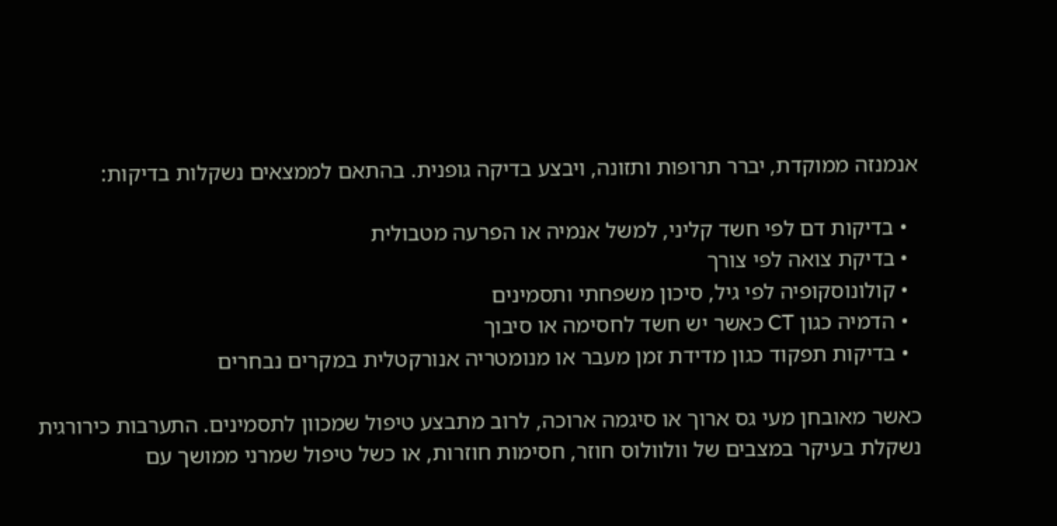אנמנזה ממוקדת, יברר תרופות ותזונה, ויבצע בדיקה גופנית. בהתאם לממצאים נשקלות בדיקות:

  • בדיקות דם לפי חשד קליני, למשל אנמיה או הפרעה מטבולית
  • בדיקת צואה לפי צורך
  • קולונוסקופיה לפי גיל, סיכון משפחתי ותסמינים
  • הדמיה כגון CT כאשר יש חשד לחסימה או סיבוך
  • בדיקות תפקוד כגון מדידת זמן מעבר או מנומטריה אנורקטלית במקרים נבחרים

כאשר מאובחן מעי גס ארוך או סיגמה ארוכה, לרוב מתבצע טיפול שמכוון לתסמינים. התערבות כירורגית נשקלת בעיקר במצבים של וולוולוס חוזר, חסימות חוזרות, או כשל טיפול שמרני ממושך עם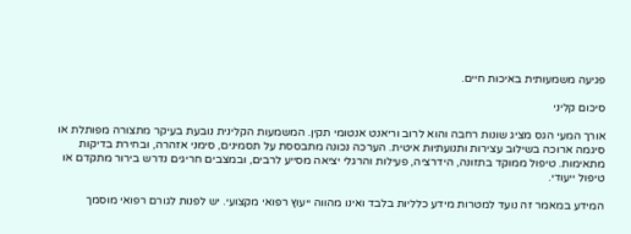פגיעה משמעותית באיכות חיים.

סיכום קליני

אורך המעי הגס מציג שונות רחבה והוא לרוב וריאנט אנטומי תקין. המשמעות הקלינית נובעת בעיקר מתצורה מפותלת או סיגמה ארוכה בשילוב עצירות ותנועתיות איטית. הערכה נכונה מתבססת על תסמינים, סימני אזהרה, ובחירת בדיקות מתאימות. טיפול ממוקד בתזונה, הידרציה, פעילות והרגלי יציאה מסייע לרבים, ובמצבים חריגים נדרש בירור מתקדם או טיפול ייעודי.

המידע במאמר זה נועד למטרות מידע כלליות בלבד ואינו מהווה ייעוץ רפואי מקצועי. יש לפנות לגורם רפואי מוסמך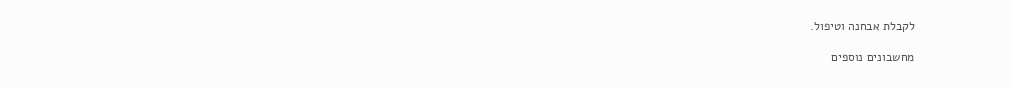לקבלת אבחנה וטיפול.

מחשבונים נוספים